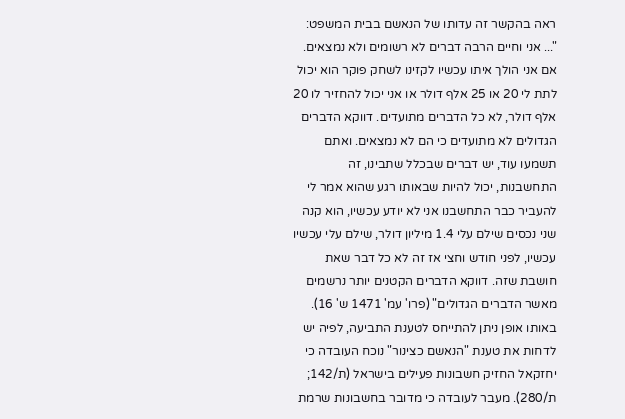ראה בהקשר זה עדותו של הנאשם בבית המשפט:
"... אני וחיים הרבה דברים לא רשומים ולא נמצאים. אם אני הולך איתו עכשיו לקזינו לשחק פוקר הוא יכול לתת לי 20 או 25 אלף דולר או אני יכול להחזיר לו 20 אלף דולר, לא כל הדברים מתועדים. דווקא הדברים הגדולים לא מתועדים כי הם לא נמצאים. ואתם תשמעו עוד, יש דברים שבכלל שתבינו, זה התחשבנות, יכול להיות שבאותו רגע שהוא אמר לי להעביר כבר התחשבנו אני לא יודע עכשיו, הוא קנה שני נכסים שילם עלי 1.4 מיליון דולר, שילם עלי עכשיו עכשיו, לפני חודש וחצי אז זה לא כל דבר שאת חושבת שזה. דווקא הדברים הקטנים יותר נרשמים מאשר הדברים הגדולים" (פרו' עמ' 1471 ש' 16).
באותו אופן ניתן להתייחס לטענת התביעה, לפיה יש לדחות את טענת "הנאשם כצינור" נוכח העובדה כי יחזקאל החזיק חשבונות פעילים בישראל (ת/142; ת/280). מעבר לעובדה כי מדובר בחשבונות שרמת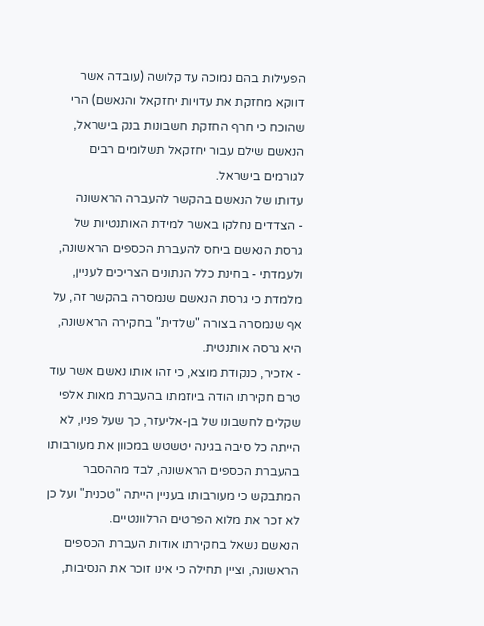הפעילות בהם נמוכה עד קלושה (עובדה אשר דווקא מחזקת את עדויות יחזקאל והנאשם) הרי שהוכח כי חרף החזקת חשבונות בנק בישראל, הנאשם שילם עבור יחזקאל תשלומים רבים לגורמים בישראל.
עדותו של הנאשם בהקשר להעברה הראשונה
- הצדדים נחלקו באשר למידת האותנטיות של גרסת הנאשם ביחס להעברת הכספים הראשונה, ולעמדתי - בחינת כלל הנתונים הצריכים לעניין, מלמדת כי גרסת הנאשם שנמסרה בהקשר זה, על אף שנמסרה בצורה "שלדית" בחקירה הראשונה, היא גרסה אותנטית.
- אזכיר, כנקודת מוצא, כי זהו אותו נאשם אשר עוד טרם חקירתו הודה ביוזמתו בהעברת מאות אלפי שקלים לחשבונו של בן-אליעזר, כך שעל פניו, לא הייתה כל סיבה בגינה יטשטש במכוון את מעורבותו בהעברת הכספים הראשונה, לבד מההסבר המתבקש כי מעורבותו בעניין הייתה "טכנית" ועל כן לא זכר את מלוא הפרטים הרלוונטיים.
הנאשם נשאל בחקירתו אודות העברת הכספים הראשונה, וציין תחילה כי אינו זוכר את הנסיבות,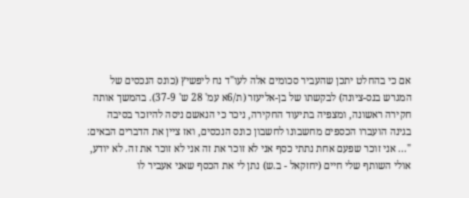אם כי בהחלט יתכן שהעביר סכומים אלה לעו"ד נח ליפשיץ (כונס הנכסים של המגרש בנס-ציונה) לבקשתו של בן-אליעזר (ת/6א עמ' 28 ש' 37-9). בהמשך אותה חקירה ראשונה, ומצפיה בתיעוד החקירה, ניכר כי הנאשם ניסה להיזכר בסיבה בגינה הועברו הכספים מחשבונו לחשבון כונס הנכסים, ואז ציין את הדברים הבאים:
"... אני זוכר שפעם אחת נתתי כסף אני לא זוכר את זה אני לא זוכר את זה. לא יודע, אולי השותף שלי חיים (יחזקאל - ב.ש) נתן לי את הכסף שאני אעביר לו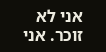אני לא זוכר. אני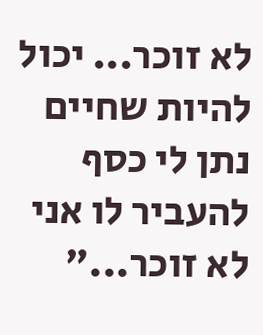לא זוכר... יכול להיות שחיים נתן לי כסף להעביר לו אני לא זוכר..."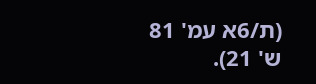(ת/6א עמ' 81 ש' 21).